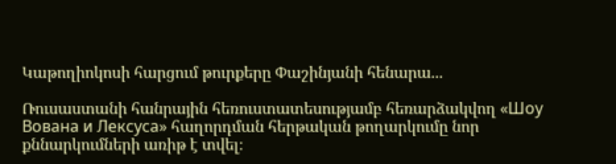Կաթողիոկոսի հարցում թուրքերը Փաշինյանի հենարա...

Ռուսաստանի հանրային հեռուստատեսությամբ հեռարձակվող «Шоу Вована и Лексуса» հաղորդման հերթական թողարկումը նոր քննարկումների առիթ է տվել։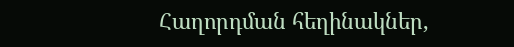Հաղորդման հեղինակներ,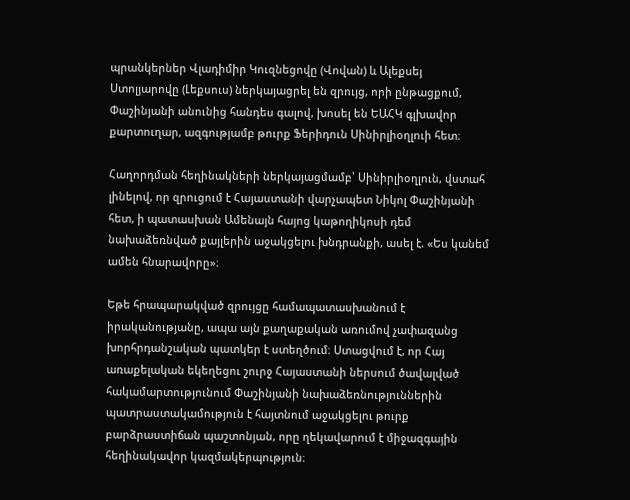պրանկերներ Վլադիմիր Կուզնեցովը (Վովան) և Ալեքսեյ Ստոլյարովը (Լեքսուս) ներկայացրել են զրույց, որի ընթացքում, Փաշինյանի անունից հանդես գալով, խոսել են ԵԱՀԿ գլխավոր քարտուղար, ազգությամբ թուրք Ֆերիդուն Սինիրլիօղլուի հետ։

Հաղորդման հեղինակների ներկայացմամբ՝ Սինիրլիօղլուն, վստահ լինելով, որ զրուցում է Հայաստանի վարչապետ Նիկոլ Փաշինյանի հետ, ի պատասխան Ամենայն հայոց կաթողիկոսի դեմ նախաձեռնված քայլերին աջակցելու խնդրանքի, ասել է. «Ես կանեմ ամեն հնարավորը»։

Եթե հրապարակված զրույցը համապատասխանում է իրականությանը, ապա այն քաղաքական առումով չափազանց խորհրդանշական պատկեր է ստեղծում։ Ստացվում է, որ Հայ առաքելական եկեղեցու շուրջ Հայաստանի ներսում ծավալված հակամարտությունում Փաշինյանի նախաձեռնություններին պատրաստակամություն է հայտնում աջակցելու թուրք բարձրաստիճան պաշտոնյան, որը ղեկավարում է միջազգային հեղինակավոր կազմակերպություն։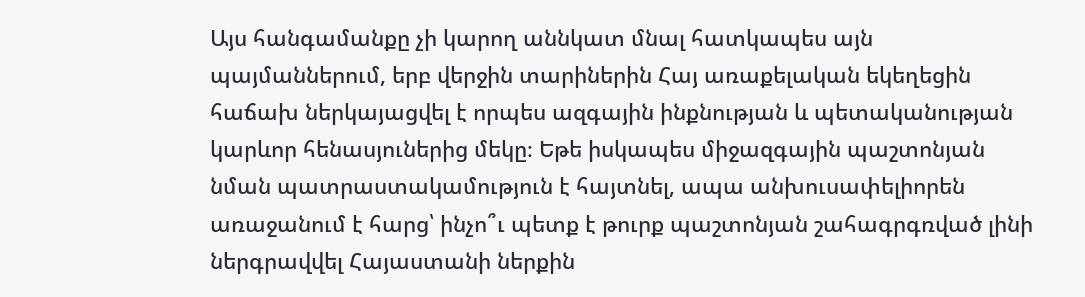Այս հանգամանքը չի կարող աննկատ մնալ հատկապես այն պայմաններում, երբ վերջին տարիներին Հայ առաքելական եկեղեցին հաճախ ներկայացվել է որպես ազգային ինքնության և պետականության կարևոր հենասյուներից մեկը։ Եթե իսկապես միջազգային պաշտոնյան նման պատրաստակամություն է հայտնել, ապա անխուսափելիորեն առաջանում է հարց՝ ինչո՞ւ պետք է թուրք պաշտոնյան շահագրգռված լինի ներգրավվել Հայաստանի ներքին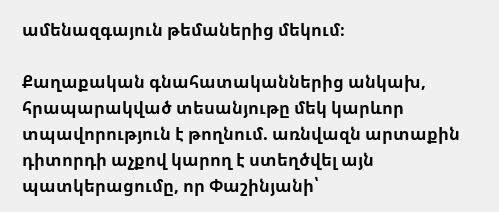ամենազգայուն թեմաներից մեկում։

Քաղաքական գնահատականներից անկախ, հրապարակված տեսանյութը մեկ կարևոր տպավորություն է թողնում. առնվազն արտաքին դիտորդի աչքով կարող է ստեղծվել այն պատկերացումը, որ Փաշինյանի՝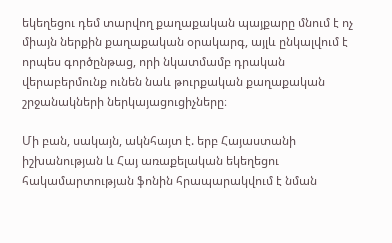եկեղեցու դեմ տարվող քաղաքական պայքարը մնում է ոչ միայն ներքին քաղաքական օրակարգ, այլև ընկալվում է որպես գործընթաց, որի նկատմամբ դրական վերաբերմունք ունեն նաև թուրքական քաղաքական շրջանակների ներկայացուցիչները։

Մի բան, սակայն, ակնհայտ է. երբ Հայաստանի իշխանության և Հայ առաքելական եկեղեցու հակամարտության ֆոնին հրապարակվում է նման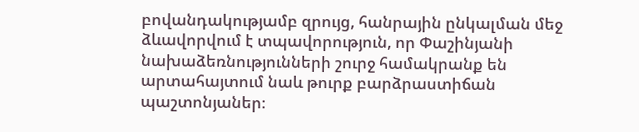բովանդակությամբ զրույց, հանրային ընկալման մեջ ձևավորվում է տպավորություն, որ Փաշինյանի նախաձեռնությունների շուրջ համակրանք են արտահայտում նաև թուրք բարձրաստիճան պաշտոնյաներ։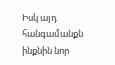Իսկ այդ հանգամանքն ինքնին նոր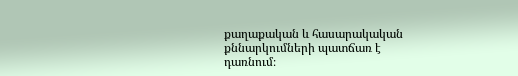քաղաքական և հասարակական քննարկումների պատճառ է դառնում։